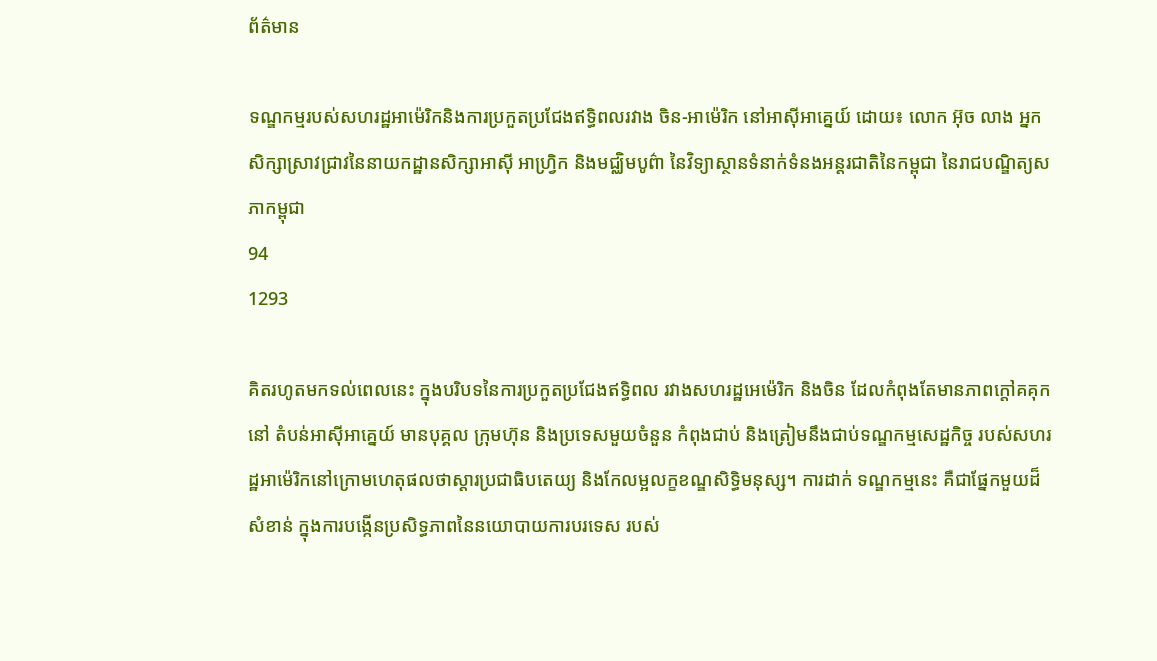ព័ត៌មាន

ទណ្ឌកម្មរបស់សហរដ្ឋអាម៉េរិកនិងការប្រកួតប្រជែងឥទ្ធិពលរវាង ចិន-អាម៉េរិក នៅអាស៊ីអាគ្នេយ៍ ដោយ៖ លោក អ៊ុច លាង អ្នកសិក្សាស្រាវជ្រាវនៃនាយកដ្ឋានសិក្សាអាស៊ី អាហ្វ្រិក និងមជ្ឈិមបូព៌ា នៃវិទ្យាស្ថានទំនាក់ទំនងអន្តរជាតិនៃកម្ពុជា នៃរាជបណ្ឌិត្យសភាកម្ពុជា
94
1293

គិតរហូតមកទល់ពេលនេះ ក្នុងបរិបទនៃការប្រកួតប្រជែងឥទ្ធិពល រវាងសហរដ្ឋអេម៉េរិក និងចិន ដែលកំពុងតែមានភាពក្តៅគគុកនៅ តំបន់អាស៊ីអាគ្នេយ៍ មានបុគ្គល ក្រុមហ៊ុន និងប្រទេសមួយចំនួន កំពុងជាប់ និងត្រៀមនឹងជាប់ទណ្ឌកម្មសេដ្ឋកិច្ច របស់សហរដ្ឋអាម៉េរិកនៅក្រោមហេតុផលថាស្ដារប្រជាធិបតេយ្យ និងកែលម្អលក្ខខណ្ឌសិទ្ធិមនុស្ស។ ការដាក់ ទណ្ឌកម្មនេះ គឺជាផ្នែកមួយដ៏សំខាន់ ក្នុងការបង្កើនប្រសិទ្ធភាពនៃនយោបាយការបរទេស របស់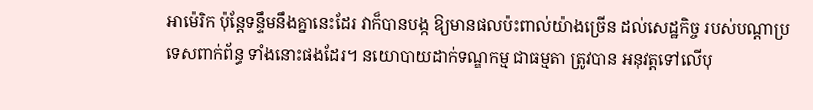អាម៉េរិក ប៉ុន្តែទន្ទឹមនឹងគ្នានេះដែរ វាក៏បានបង្ក ឱ្យមានផលប៉ះពាល់យ៉ាងច្រើន ដល់សេដ្ឋកិច្ច របស់បណ្តាប្រទេសពាក់ព័ន្ធ ទាំងនោះផងដែរ។ នយោបាយដាក់ទណ្ឌកម្ម ជាធម្មតា ត្រូវបាន អនុវត្តទៅលើបុ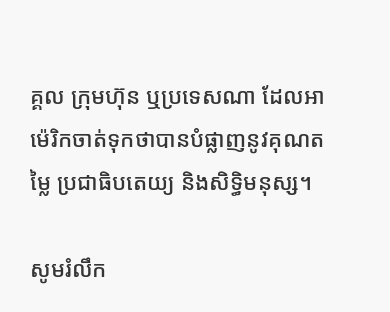គ្គល ក្រុមហ៊ុន ឬប្រទេសណា ដែលអាម៉េរិកចាត់ទុកថាបានបំផ្លាញនូវគុណតម្លៃ ប្រជាធិបតេយ្យ និងសិទ្ធិមនុស្ស។

សូមរំលឹក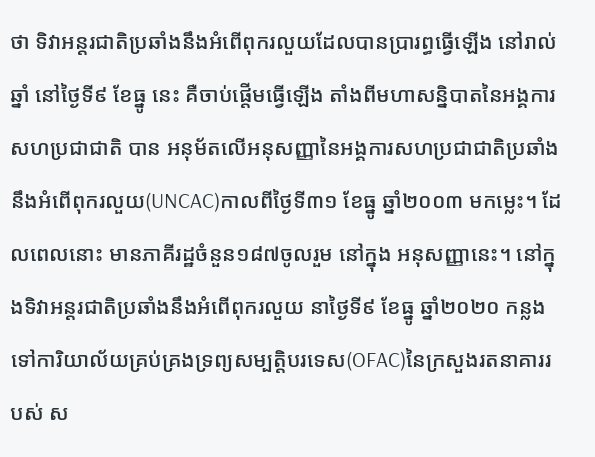ថា ទិវាអន្តរជាតិប្រឆាំងនឹងអំពើពុករលួយដែលបានប្រារព្ធធ្វើឡើង នៅរាល់ឆ្នាំ នៅថ្ងៃទី៩ ខែធ្នូ នេះ គឺចាប់ផ្តើមធ្វើឡើង តាំងពីមហាសន្និបាតនៃអង្គការសហប្រជាជាតិ បាន អនុម័តលើអនុសញ្ញានៃអង្គការសហប្រជាជាតិប្រឆាំងនឹងអំពើពុករលួយ(UNCAC)កាលពីថ្ងៃទី៣១ ខែធ្នូ ឆ្នាំ២០០៣ មកម្លេះ។ ដែលពេលនោះ មានភាគីរដ្ឋចំនួន១៨៧ចូលរួម នៅក្នុង អនុសញ្ញានេះ។ នៅក្នុងទិវាអន្តរជាតិប្រឆាំងនឹងអំពើពុករលួយ នាថ្ងៃទី៩ ខែធ្នូ ឆ្នាំ២០២០ កន្លងទៅការិយាល័យគ្រប់គ្រងទ្រព្យសម្បត្តិបរទេស(OFAC)នៃក្រសួងរតនាគាររបស់ ស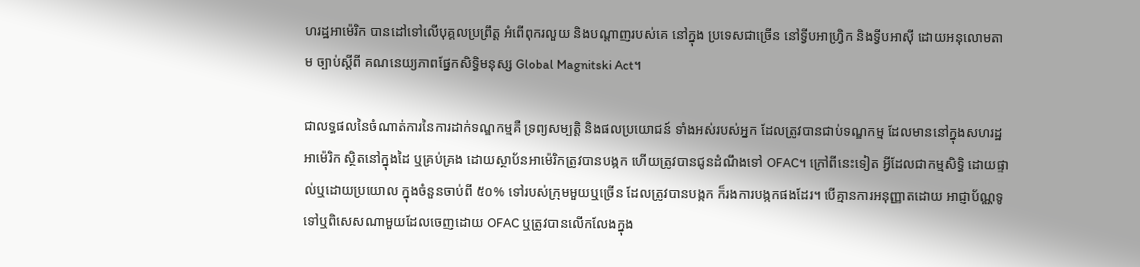ហរដ្ឋអាម៉េរិក បានដៅទៅលើបុគ្គលប្រព្រឹត្ត អំពើពុករលួយ និងបណ្តាញរបស់គេ នៅក្នុង ប្រទេសជាច្រើន នៅទ្វីបអាហ្វ្រិក និងទ្វីបអាស៊ី ដោយអនុលោមតាម ច្បាប់ស្តីពី គណនេយ្យភាពផ្នែកសិទ្ធិមនុស្ស Global Magnitski Act។

ជាលទ្ធផលនៃចំណាត់ការនៃការដាក់ទណ្ឌកម្មគឺ ទ្រព្យសម្បត្តិ និងផលប្រយោជន៍ ទាំងអស់របស់អ្នក ដែលត្រូវបានជាប់ទណ្ឌកម្ម ដែលមាននៅក្នុងសហរដ្ឋអាម៉េរិក ស្ថិតនៅក្នុងដៃ ឬគ្រប់គ្រង ដោយស្ថាប័នអាម៉េរិកត្រូវបានបង្កក ហើយត្រូវបានជូនដំណឹងទៅ OFAC។ ក្រៅពីនេះទៀត អ្វីដែលជាកម្មសិទ្ធិ ដោយផ្ទាល់ឬដោយប្រយោល ក្នុងចំនួនចាប់ពី ៥០% ទៅរបស់ក្រុមមួយឬច្រើន ដែលត្រូវបានបង្កក ក៏រងការបង្កកផងដែរ។ បើគ្មានការអនុញ្ញាតដោយ អាជ្ញាប័ណ្ណទូទៅឬពិសេសណាមួយដែលចេញដោយ OFAC ឬត្រូវបានលើកលែងក្នុង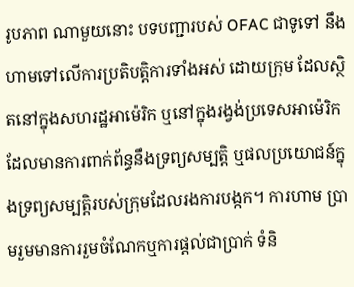រូបភាព ណាមួយនោះ បទបញ្ជារបស់ OFAC ជាទូទៅ នឹងហាមទៅលើការប្រតិបត្តិការទាំងអស់ ដោយក្រុម ដែលស្ថិតនៅក្នុងសហរដ្ឋអាម៉េរិក ឬនៅក្នុងរង្វង់ប្រទេសអាម៉េរិកដែលមានការពាក់ព័ន្ធនឹងទ្រព្យសម្បត្តិ ឬផលប្រយោជន៍ក្នុងទ្រព្យសម្បត្តិរបស់ក្រុមដែលរងការបង្កក។ ការហាម ប្រាមរួមមានការរួមចំណែកឬការផ្តល់ជាប្រាក់ ទំនិ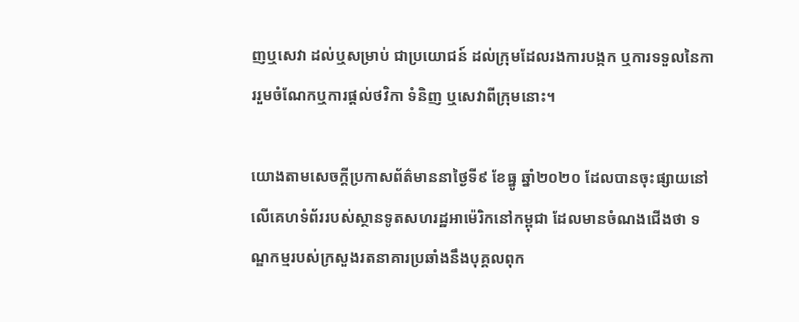ញឬសេវា ដល់ឬសម្រាប់ ជាប្រយោជន៍ ដល់ក្រុមដែលរងការបង្កក ឬការទទួលនៃការរួមចំណែកឬការផ្តល់ថវិកា ទំនិញ ឬសេវាពីក្រុមនោះ។

យោងតាមសេចក្តីប្រកាសព័ត៌មាននាថ្ងៃទី៩ ខែធ្នូ ឆ្នាំ២០២០ ដែលបានចុះផ្សាយនៅលើគេហទំព័ររបស់ស្ថានទូតសហរដ្ឋអាម៉េរិកនៅកម្ពុជា ដែលមានចំណងជើងថា ទណ្ឌកម្មរបស់ក្រសួងរតនាគារប្រឆាំងនឹងបុគ្គលពុក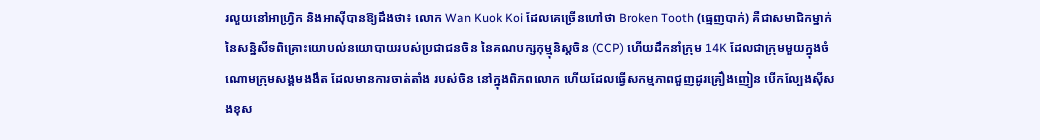រលួយនៅអាហ្វ្រិក និងអាស៊ីបានឱ្យដឹងថា៖ លោក Wan Kuok Koi ដែលគេច្រើនហៅថា Broken Tooth (ធ្មេញបាក់) គឺជាសមាជិកម្នាក់នៃសន្និសីទពិគ្រោះយោបល់នយោបាយរបស់ប្រជាជនចិន នៃគណបក្សកុម្មុនិស្តចិន (CCP) ហើយដឹកនាំក្រុម 14K ដែលជាក្រុមមួយក្នុងចំណោមក្រុមសង្គមងងឹត ដែលមានការចាត់តាំង របស់ចិន នៅក្នុងពិភពលោក ហើយដែលធ្វើសកម្មភាពជួញដូរគ្រឿងញៀន បើកល្បែងស៊ីសងខុស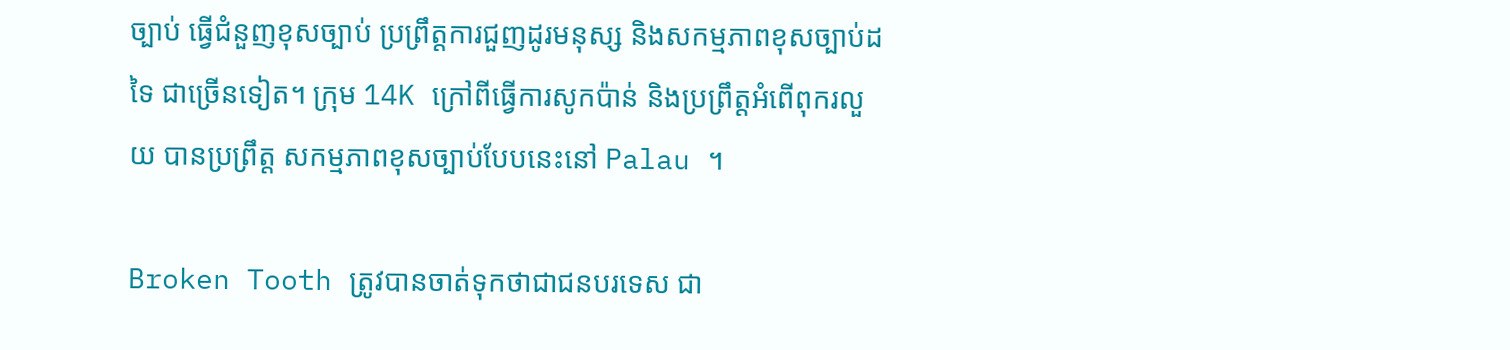ច្បាប់ ធ្វើជំនួញខុសច្បាប់ ប្រព្រឹត្តការជួញដូរមនុស្ស និងសកម្មភាពខុសច្បាប់ដទៃ ជាច្រើនទៀត។ ក្រុម 14K ក្រៅពីធ្វើការសូកប៉ាន់ និងប្រព្រឹត្តអំពើពុករលួយ បានប្រព្រឹត្ត សកម្មភាពខុសច្បាប់បែបនេះនៅ Palau ។

Broken Tooth ត្រូវបានចាត់ទុកថាជាជនបរទេស ជា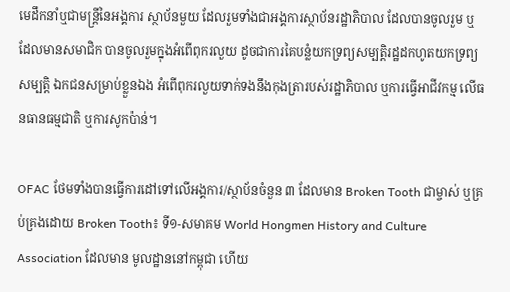មេដឹកនាំឬជាមន្រ្តីនៃអង្គការ ស្ថាប័នមួយ ដែលរួមទាំងជាអង្គការស្ថាប័នរដ្ឋាភិបាល ដែលបានចូលរួម ឬដែលមានសមាជិក បានចូលរួមក្នុងអំពើពុករលួយ ដូចជាការគៃបន្លំយកទ្រព្យសម្បត្តិរដ្ឋដកហូតយកទ្រព្យសម្បត្តិ ឯកជនសម្រាប់ខ្លួនឯង អំពើពុករលួយទាក់ទងនឹងកុងត្រារបស់រដ្ឋាភិបាល ឬការធ្វើអាជីវកម្ម លើធនធានធម្មជាតិ ឬការសូកប៉ាន់។

OFAC ថែមទាំងបានធ្វើការដៅទៅលើអង្គការ/ស្ថាប័នចំនួន ៣ ដែលមាន Broken Tooth ជាម្ចាស់ ឬគ្រប់គ្រងដោយ Broken Tooth៖ ទី១-សមាគម World Hongmen History and Culture Association ដែលមាន មូលដ្ឋាននៅកម្ពុជា ហើយ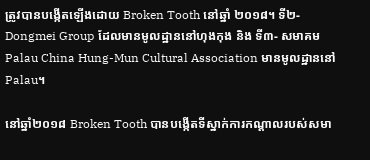ត្រូវបានបង្កើតឡើងដោយ Broken Tooth នៅឆ្នាំ ២០១៨។ ទី២- Dongmei Group ដែលមានមូលដ្ឋាននៅហុងកុង និង ទី៣- សមាគម Palau China Hung-Mun Cultural Association មានមូលដ្ឋាននៅ Palau។

នៅឆ្នាំ២០១៨ Broken Tooth បានបង្កើតទីស្នាក់ការកណ្តាលរបស់សមា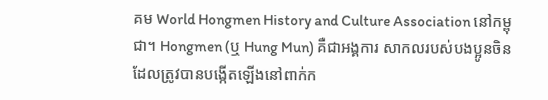គម World Hongmen History and Culture Association នៅកម្ពុជា។ Hongmen (ឬ Hung Mun) គឺជាអង្គការ សាកលរបស់បងប្អូនចិន ដែលត្រូវបានបង្កើតឡើងនៅពាក់ក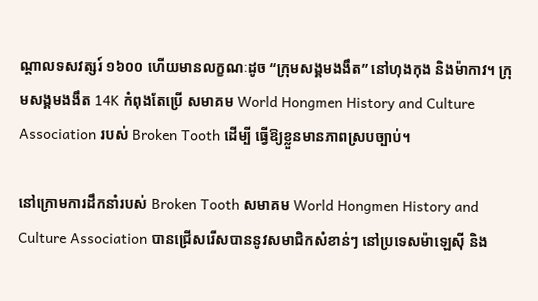ណ្តាលទសវត្សរ៍ ១៦០០ ហើយមានលក្ខណៈដូច “ក្រុមសង្គមងងឹត” នៅហុងកុង និងម៉ាកាវ។ ក្រុមសង្គមងងឹត 14K កំពុងតែប្រើ សមាគម World Hongmen History and Culture Association របស់ Broken Tooth ដើម្បី ធ្វើឱ្យខ្លួនមានភាពស្របច្បាប់។

នៅក្រោមការដឹកនាំរបស់ Broken Tooth សមាគម World Hongmen History and Culture Association បានជ្រើសរើសបាននូវសមាជិកសំខាន់ៗ នៅប្រទេសម៉ាឡេស៊ី និង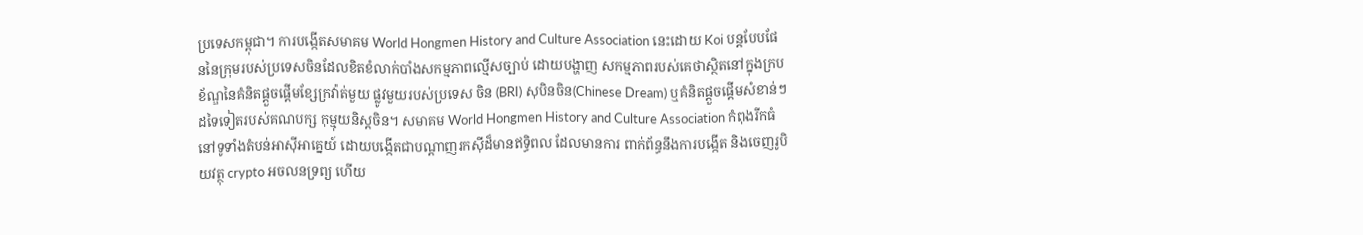ប្រទេសកម្ពុជា។ ការបង្កើតសមាគម World Hongmen History and Culture Association នេះដោយ Koi បន្តបែបផែននៃក្រុមរបស់ប្រទេសចិនដែលខិតខំលាក់បាំងសកម្មភាពល្មើសច្បាប់ ដោយបង្ហាញ សកម្មភាពរបស់គេថាស្ថិតនៅក្នុងក្របខ័ណ្ឌនៃគំនិតផ្តួចផ្តើមខ្សែក្រវ៉ាត់មួយ ផ្លូវមួយរបស់ប្រទេស ចិន (BRI) សុបិនចិន(Chinese Dream) ឬគំនិតផ្តួចផ្តើមសំខាន់ៗដទៃទៀតរបស់គណបក្ស កុម្មុយនិស្តចិន។ សមាគម World Hongmen History and Culture Association កំពុងរីកធំនៅទូទាំងតំបន់អាស៊ីអាគ្នេយ៍ ដោយបង្កើតជាបណ្តាញរកស៊ីដ៏មានឥទ្ធិពល ដែលមានការ ពាក់ព័ន្ធនឹងការបង្កើត និងចេញរូបិយវត្ថុ crypto អចលនទ្រព្យ ហើយ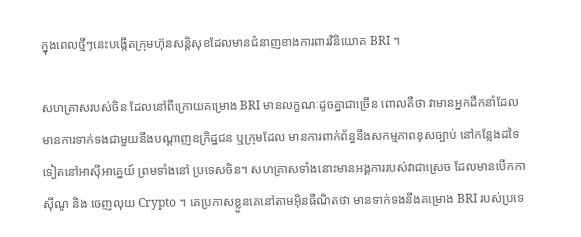ក្នុងពេលថ្មីៗនេះបង្កើតក្រុមហ៊ុនសន្តិសុខដែលមានជំនាញខាងការពារវិនិយោគ BRI ។

សហគ្រាសរបស់ចិន ដែលនៅពីក្រោយគម្រោង BRI មានលក្ខណៈដូចគ្នាជាច្រើន ពោលគឺថា វាមានអ្នកដឹកនាំដែលមានការទាក់ទងជាមួយនឹងបណ្តាញឧក្រិដ្ឋជន ឬក្រុមដែល មានការពាក់ព័ន្ធនឹងសកម្មភាពខុសច្បាប់ នៅកន្លែងដទៃទៀតនៅអាស៊ីអាគ្នេយ៍ ព្រមទាំងនៅ ប្រទេសចិន។ សហគ្រាសទាំងនោះមានអង្គការរបស់វាជាស្រេច ដែលមានបើកកាស៊ីណូ និង ចេញលុយ Crypto ។ គេប្រកាសខ្លួនគេនៅតាមអ៊ិនធឺណិតថា មានទាក់ទងនឹងគម្រោង BRI របស់ប្រទេ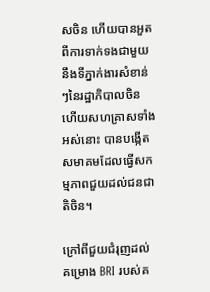សចិន ហើយបានអួតពីការទាក់ទងជាមួយនឹងទីភ្នាក់ងារសំខាន់ៗនៃរដ្ឋាភិបាលចិន ហើយសហគ្រាសទាំងអស់នោះ បានបង្កើតសមាគមដែលធ្វើសកម្មភាពជួយដល់ជនជាតិចិន។

ក្រៅពីជួយជំរុញដល់គម្រោង BRI របស់គ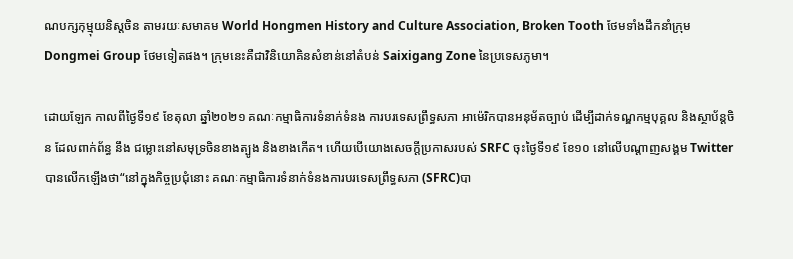ណបក្សកុម្មុយនិស្តចិន តាមរយៈសមាគម World Hongmen History and Culture Association, Broken Tooth ថែមទាំងដឹកនាំក្រុម Dongmei Group ថែមទៀតផង។ ក្រុមនេះគឺជាវិនិយោគិនសំខាន់នៅតំបន់ Saixigang Zone នៃប្រទេសភូមា។

ដោយឡែក កាលពីថ្ងៃទី១៩ ខែតុលា ឆ្នាំ២០២១ គណៈកម្មាធិការទំនាក់ទំនង ការបរទេសព្រឹទ្ធសភា អាម៉េរិកបានអនុម័តច្បាប់ ដើម្បីដាក់ទណ្ឌកម្មបុគ្គល និងស្ថាប័ន្តចិន ដែលពាក់ព័ន្ធ នឹង ជម្លោះនៅសមុទ្រចិនខាងត្បូង និងខាងកើត។ ហើយបើយោងសេចក្តីប្រកាសរបស់ SRFC ចុះថ្ងៃទី១៩ ខែ១០ នៅលើបណ្តាញសង្គម Twitterបានលើកឡើងថា“នៅក្នុងកិច្ចប្រជុំនោះ គណៈកម្មាធិការទំនាក់ទំនងការបរទេសព្រឹទ្ធសភា (SFRC)បា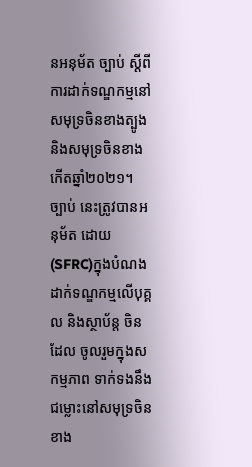នអនុម័ត ច្បាប់ ស្តីពីការដាក់ទណ្ឌកម្មនៅសមុទ្រចិនខាងត្បូង និងសមុទ្រចិនខាងកើតឆ្នាំ២០២១។ ច្បាប់ នេះត្រូវបានអនុម័ត ដោយ(SFRC)ក្នុងបំណងដាក់ទណ្ឌកម្មលើបុគ្គល និងស្ថាប័ន្ត ចិនដែល ចូលរួមក្នុងសកម្មភាព ទាក់ទងនឹងជម្លោះនៅសមុទ្រចិនខាង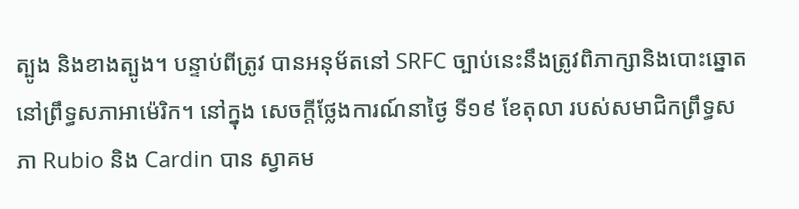ត្បូង និងខាងត្បូង។ បន្ទាប់ពីត្រូវ បានអនុម័តនៅ SRFC ច្បាប់នេះនឹងត្រូវពិភាក្សានិងបោះឆ្នោតនៅព្រឹទ្ធសភាអាម៉េរិក។ នៅក្នុង សេចក្តីថ្លែងការណ៍នាថ្ងៃ ទី១៩ ខែតុលា របស់សមាជិកព្រឹទ្ធសភា Rubio និង Cardin បាន ស្វាគម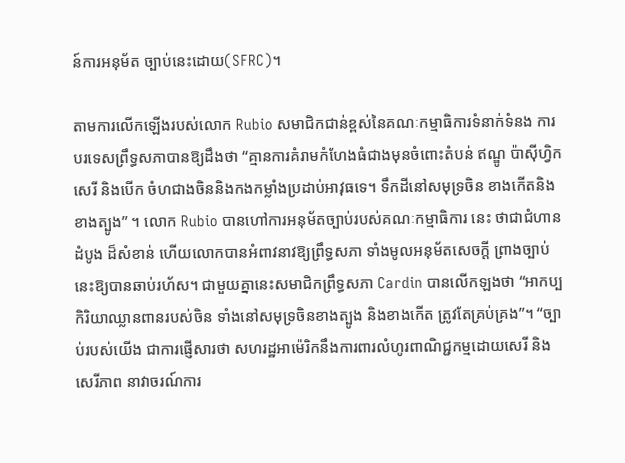ន៍ការអនុម័ត ច្បាប់នេះដោយ(SFRC)។

តាមការលើកឡើងរបស់លោក Rubio សមាជិកជាន់ខ្ពស់នៃគណៈកម្មាធិការទំនាក់ទំនង ការបរទេសព្រឹទ្ធសភាបានឱ្យដឹងថា “គ្មានការគំរាមកំហែងធំជាងមុនចំពោះតំបន់ ឥណ្ឌូ ប៉ាស៊ីហ្វិកសេរី និងបើក ចំហជាងចិននិងកងកម្លាំងប្រដាប់អាវុធទេ។ ទឹកដីនៅសមុទ្រចិន ខាងកើតនិងខាងត្បូង” ។ លោក Rubio បានហៅការអនុម័តច្បាប់របស់គណៈកម្មាធិការ នេះ ថាជាជំហានដំបូង ដ៏សំខាន់ ហើយលោកបានអំពាវនាវឱ្យព្រឹទ្ធសភា ទាំងមូលអនុម័តសេចក្តី ព្រាងច្បាប់នេះឱ្យបានឆាប់រហ័ស។ ជាមួយគ្នានេះសមាជិកព្រឹទ្ធសភា Cardin បានលើកឡងថា “អាកប្បកិរិយាឈ្លានពានរបស់ចិន ទាំងនៅសមុទ្រចិនខាងត្បូង និងខាងកើត ត្រូវតែគ្រប់គ្រង”។ “ច្បាប់របស់យើង ជាការផ្ញើសារថា សហរដ្ឋអាម៉េរិកនឹងការពារលំហូរពាណិជ្ជកម្មដោយសេរី និងសេរីភាព នាវាចរណ៍ការ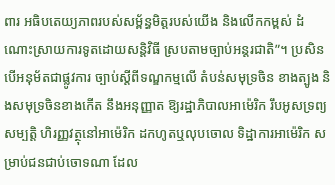ពារ អធិបតេយ្យភាពរបស់សម្ព័ន្ធមិត្តរបស់យើង និងលើកកម្ពស់ ដំណោះស្រាយការទូតដោយសន្តិវិធី ស្របតាមច្បាប់អន្តរជាតិ”។ ប្រសិនបើអនុម័តជាផ្លូវការ ច្បាប់ស្តីពីទណ្ឌកម្មលើ តំបន់សមុទ្រចិន ខាងត្បូង និងសមុទ្រចិនខាងកើត នឹងអនុញ្ញាត ឱ្យរដ្ឋាភិបាលអាម៉េរិក រឹបអូសទ្រព្យសម្បត្តិ ហិរញ្ញវត្ថុនៅអាម៉េរិក ដកហូតឬលុបចោល ទិដ្ឋាការអាម៉េរិក សម្រាប់ជនជាប់ចោទណា ដែល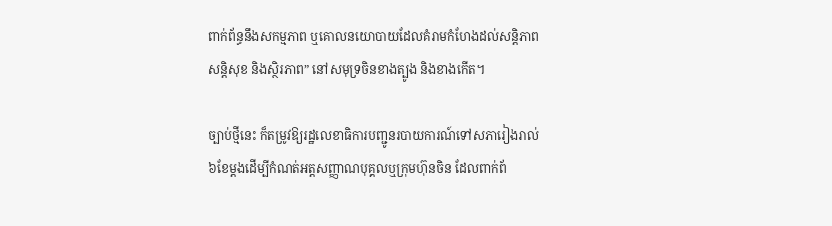ពាក់ព័ន្ធនឹងសកម្មភាព ឬគោលនយោបាយដែលគំរាមកំហែងដល់សន្តិភាពសន្តិសុខ និងស្ថិរភាព” នៅសមុទ្រចិនខាងត្បូង និងខាងកើត។

ច្បាប់ថ្មីនេះ ក៏តម្រូវឱ្យរដ្ឋលេខាធិការបញ្ជូនរបាយការណ៍ទៅសភារៀងរាល់ ៦ខែម្តងដើម្បីកំណត់អត្តសញ្ញាណបុគ្គលឬក្រុមហ៊ុនចិន ដែលពាក់ព័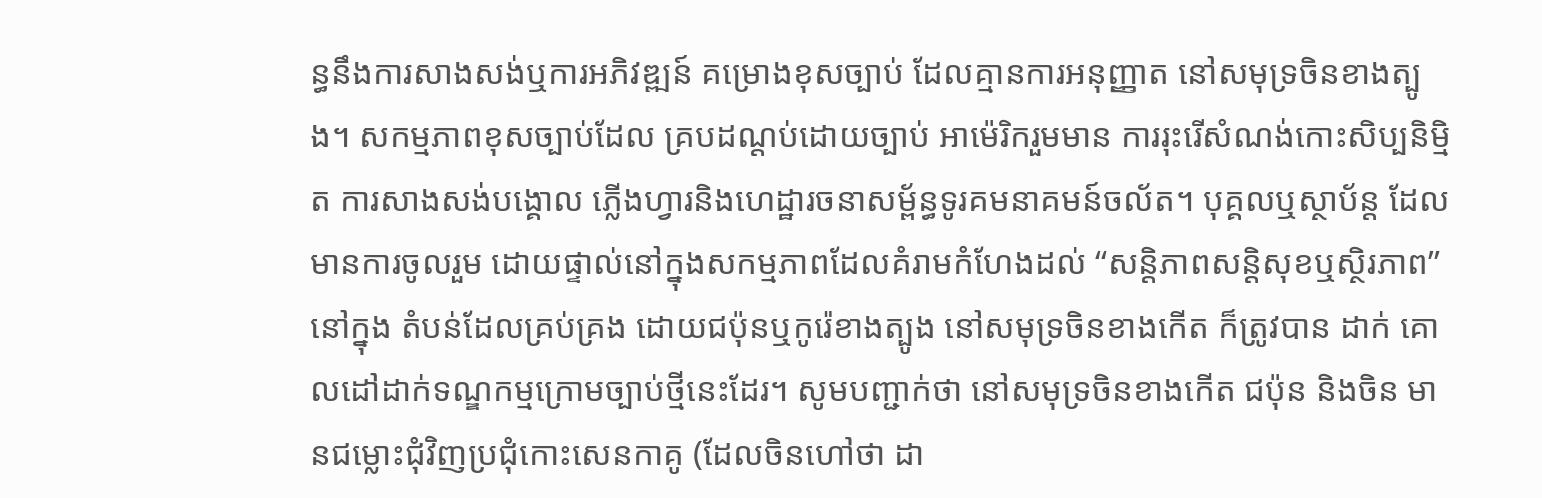ន្ធនឹងការសាងសង់ឬការអភិវឌ្ឍន៍ គម្រោងខុសច្បាប់ ដែលគ្មានការអនុញ្ញាត នៅសមុទ្រចិនខាងត្បូង។ សកម្មភាពខុសច្បាប់ដែល គ្របដណ្តប់ដោយច្បាប់ អាម៉េរិករួមមាន ការរុះរើសំណង់កោះសិប្បនិម្មិត ការសាងសង់បង្គោល ភ្លើងហ្វារនិងហេដ្ឋារចនាសម្ព័ន្ធទូរគមនាគមន៍ចល័ត។ បុគ្គលឬស្ថាប័ន្ត ដែលមានការចូលរួម ដោយផ្ទាល់នៅក្នុងសកម្មភាពដែលគំរាមកំហែងដល់ “សន្តិភាពសន្តិសុខឬស្ថិរភាព” នៅក្នុង តំបន់ដែលគ្រប់គ្រង ដោយជប៉ុនឬកូរ៉េខាងត្បូង នៅសមុទ្រចិនខាងកើត ក៏ត្រូវបាន ដាក់ គោលដៅដាក់ទណ្ឌកម្មក្រោមច្បាប់ថ្មីនេះដែរ។ សូមបញ្ជាក់ថា នៅសមុទ្រចិនខាងកើត ជប៉ុន និងចិន មានជម្លោះជុំវិញប្រជុំកោះសេនកាគូ (ដែលចិនហៅថា ដា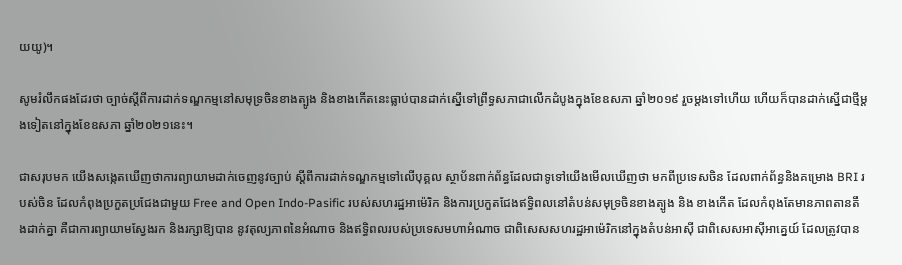យយូ)។

សូមរំលឹកផងដែរថា ច្បាច់ស្តីពីការដាក់ទណ្ឌកម្មនៅសមុទ្រចិនខាងត្បូង និងខាងកើតនេះធ្លាប់បានដាក់ស្នើទៅព្រឹទ្ធសភាជាលើកដំបូងក្នុងខែឧសភា ឆ្នាំ២០១៩ រួចម្តងទៅហើយ ហើយក៏បានដាក់ស្នើជាថ្មីម្តងទៀតនៅក្នុងខែឧសភា ឆ្នាំ២០២១នេះ។

ជាសរុបមក យើងសង្កេតឃើញថាការព្យាយាមដាក់ចេញនូវច្បាប់ ស្តីពីការដាក់ទណ្ឌកម្មទៅលើបុគ្គល ស្ថាប័នពាក់ព័ន្ធដែលជាទូទៅយើងមើលឃើញថា មកពីប្រទេសចិន ដែលពាក់ព័ន្ធនិងគម្រោង BRI របស់ចិន ដែលកំពុងប្រកួតប្រជែងជាមួយ Free and Open Indo-Pasific របស់សហរដ្ឋអាម៉េរិក និងការប្រកួតជែងឥទ្ធិពលនៅតំបន់សមុទ្រចិនខាងត្បូង និង ខាងកើត ដែលកំពុងតែមានភាពតានតឹងដាក់គ្នា គឺជាការព្យាយាមស្វែងរក និងរក្សាឱ្យបាន នូវតុល្យភាពនៃអំណាច និងឥទ្ធិពលរបស់ប្រទេសមហាអំណាច ជាពិសេសសហរដ្ឋអាម៉េរិកនៅក្នុងតំបន់អាស៊ី ជាពិសេសអាស៊ីអាគ្នេយ៍ ដែលត្រូវបាន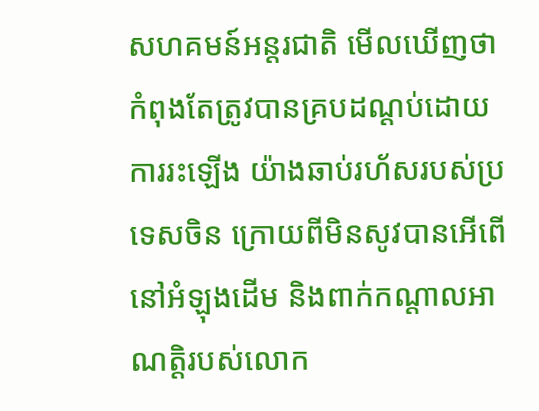សហគមន៍អន្តរជាតិ មើលឃើញថា កំពុងតែត្រូវបានគ្របដណ្តប់ដោយការរះឡើង យ៉ាងឆាប់រហ័សរបស់ប្រទេសចិន ក្រោយពីមិនសូវបានអើពើនៅអំឡុងដើម និងពាក់កណ្តាលអាណត្តិរបស់លោក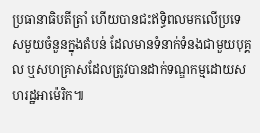ប្រធានាធិបតីត្រាំ ហើយបានជះឥទ្ធិពលមកលើប្រទេសមួយចំនួនក្នុងតំបន់ ដែលមានទំនាក់ទំនងជាមួយបុគ្គល ឬសហគ្រាសដែលត្រូវបានដាក់ទណ្ឌកម្មដោយសហរដ្ឋអាម៉េរិក៕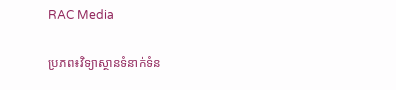RAC Media

ប្រភព៖វិទ្យាស្ថានទំនាក់ទំន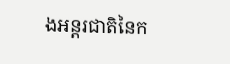ងអន្តរជាតិនៃក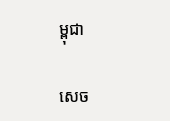ម្ពុជា

សេច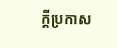ក្តីប្រកាស